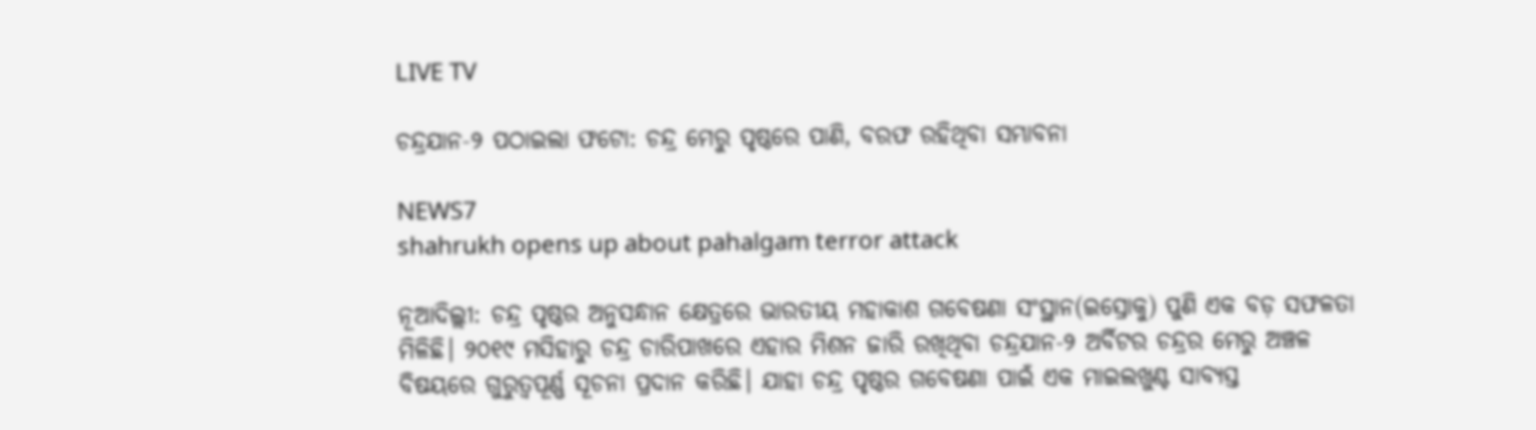LIVE TV

ଚନ୍ଦ୍ରଯାନ-୨ ପଠାଇଲା ଫଟୋ: ଚନ୍ଦ୍ର ମେରୁ ପୃଷ୍ଠରେ ପାଣି, ବରଫ ରହିଥିବା ସମ୍ଭାବନା

NEWS7
shahrukh opens up about pahalgam terror attack

ନୂଆଦିଲ୍ଲୀ: ଚନ୍ଦ୍ର ପୃଷ୍ଠର ଅନୁସନ୍ଧାନ କ୍ଷେତ୍ରରେ ଭାରତୀୟ ମହାକାଶ ଗବେଷଣା ସଂସ୍ଥାନ(ଇସ୍ରୋକୁ) ପୁଣି ଏକ ବଡ଼ ସଫଳତା ମିଳିଛି। ୨୦୧୯ ମସିହାରୁ ଚନ୍ଦ୍ର ଚାରିପାଖରେ ଏହାର ମିଶନ ଜାରି ରଖିଥିବା ଚନ୍ଦ୍ରଯାନ-୨ ଅର୍ବିଟର ଚନ୍ଦ୍ରର ମେରୁ ଅଞ୍ଚଳ ବିଷୟରେ ଗୁରୁତ୍ୱପୂର୍ଣ୍ଣ ସୂଚନା ପ୍ରଦାନ କରିଛି। ଯାହା ଚନ୍ଦ୍ର ପୃଷ୍ଠର ଗବେଷଣା ପାଇଁ ଏକ ମାଇଲଖୁଣ୍ଟ ସାବ୍ୟସ୍ତ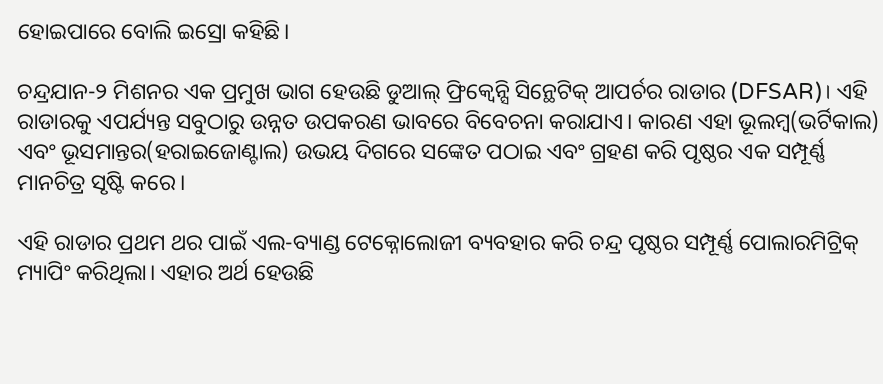ହୋଇପାରେ ବୋଲି ଇସ୍ରୋ କହିଛି।

ଚନ୍ଦ୍ରଯାନ-୨ ମିଶନର ଏକ ପ୍ରମୁଖ ଭାଗ ହେଉଛି ଡୁଆଲ୍ ଫ୍ରିକ୍ୱେନ୍ସି ସିନ୍ଥେଟିକ୍ ଆପର୍ଚର ରାଡାର (DFSAR)। ଏହି ରାଡାରକୁ ଏପର୍ଯ୍ୟନ୍ତ ସବୁଠାରୁ ଉନ୍ନତ ଉପକରଣ ଭାବରେ ବିବେଚନା କରାଯାଏ। କାରଣ ଏହା ଭୂଲମ୍ବ(ଭର୍ଟିକାଲ) ଏବଂ ଭୂସମାନ୍ତର(ହରାଇଜୋଣ୍ଟାଲ) ଉଭୟ ଦିଗରେ ସଙ୍କେତ ପଠାଇ ଏବଂ ଗ୍ରହଣ କରି ପୃଷ୍ଠର ଏକ ସମ୍ପୂର୍ଣ୍ଣ ମାନଚିତ୍ର ସୃଷ୍ଟି କରେ।

ଏହି ରାଡାର ପ୍ରଥମ ଥର ପାଇଁ ଏଲ-ବ୍ୟାଣ୍ଡ ଟେକ୍ନୋଲୋଜୀ ବ୍ୟବହାର କରି ଚନ୍ଦ୍ର ପୃଷ୍ଠର ସମ୍ପୂର୍ଣ୍ଣ ପୋଲାରମିଟ୍ରିକ୍ ମ୍ୟାପିଂ କରିଥିଲା। ଏହାର ଅର୍ଥ ହେଉଛି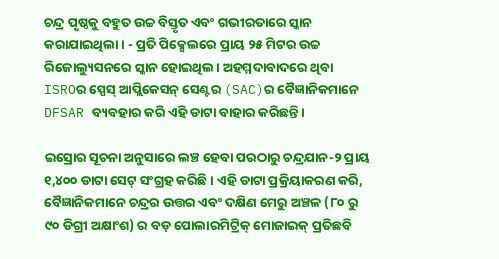ଚନ୍ଦ୍ର ପୃଷ୍ଠକୁ ବହୁତ ଉଚ୍ଚ ବିସ୍ତୃତ ଏବଂ ଗଭୀରତାରେ ସ୍କାନ କରାଯାଇଥିଲା। - ପ୍ରତି ପିକ୍ସେଲରେ ପ୍ରାୟ ୨୫ ମିଟର ଉଚ୍ଚ ରିଜୋଲ୍ୟୁସନରେ ସ୍କାନ ହୋଇଥିଲ। ଅହମ୍ମଦାବାଦରେ ଥିବା ISROର ସ୍ପେସ୍ ଆପ୍ଲିକେସନ୍ ସେଣ୍ଟର (SAC)ର ବୈଜ୍ଞାନିକମାନେ DFSAR ବ୍ୟବହାର କରି ଏହି ଡାଟା ବାହାର କରିଛନ୍ତି।

ଇସ୍ରୋର ସୂଚନା ଅନୁସାରେ ଲଞ୍ଚ ହେବା ପରଠାରୁ ଚନ୍ଦ୍ରଯାନ-୨ ପ୍ରାୟ ୧,୪୦୦ ଡାଟା ସେଟ୍ ସଂଗ୍ରହ କରିଛି। ଏହି ଡାଟା ପ୍ରକ୍ରିୟାକରଣ କରି, ବୈଜ୍ଞାନିକମାନେ ଚନ୍ଦ୍ରର ଉତ୍ତର ଏବଂ ଦକ୍ଷିଣ ମେରୁ ଅଞ୍ଚଳ (୮୦ ରୁ ୯୦ ଡିଗ୍ରୀ ଅକ୍ଷାଂଶ) ର ବଡ଼ ପୋଲାରମିଟ୍ରିକ୍ ମୋଜାଇକ୍ ପ୍ରତିଛବି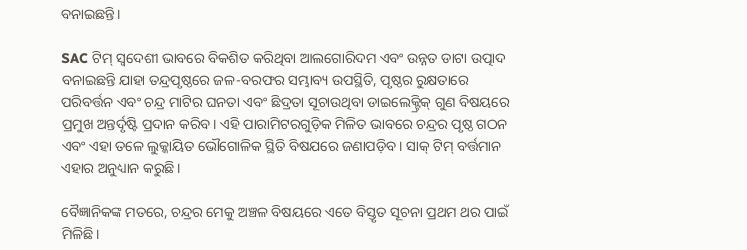ବନାଇଛନ୍ତି।

SAC ଟିମ୍ ସ୍ୱଦେଶୀ ଭାବରେ ବିକଶିତ କରିଥିବା ଆଲଗୋରିଦମ ଏବଂ ଉନ୍ନତ ଡାଟା ଉତ୍ପାଦ ବନାଇଛନ୍ତି ଯାହା ତନ୍ଦ୍ରପୃଷ୍ଠରେ ଜଳ-ବରଫର ସମ୍ଭାବ୍ୟ ଉପସ୍ଥିତି, ପୃଷ୍ଠର ରୁକ୍ଷତାରେ ପରିବର୍ତ୍ତନ ଏବଂ ଚନ୍ଦ୍ର ମାଟିର ଘନତା ଏବଂ ଛିଦ୍ରତା ସୂଚାଉଥିବା ଡାଇଲେକ୍ଟ୍ରିକ୍ ଗୁଣ ବିଷୟରେ ପ୍ରମୁଖ ଅନ୍ତର୍ଦୃଷ୍ଟି ପ୍ରଦାନ କରିବ। ଏହି ପାରାମିଟରଗୁଡ଼ିକ ମିଳିତ ଭାବରେ ଚନ୍ଦ୍ରର ପୃଷ୍ଠ ଗଠନ ଏବଂ ଏହା ତଳେ ଲୁକ୍କାୟିତ ଭୌଗୋଳିକ ସ୍ଥିତି ବିଷଯରେ ଜଣାପଡ଼ିବ। ସାକ୍ ଟିମ୍ ବର୍ତ୍ତମାନ ଏହାର ଅନୁଧ୍ୟାନ କରୁଛି।

ବୈଜ୍ଞାନିକଙ୍କ ମତରେ, ଚନ୍ଦ୍ରର ମେକୁ ଅଞ୍ଚଳ ବିଷୟରେ ଏତେ ବିସ୍ତୃତ ସୂଚନା ପ୍ରଥମ ଥର ପାଇଁ ମିଳିଛି।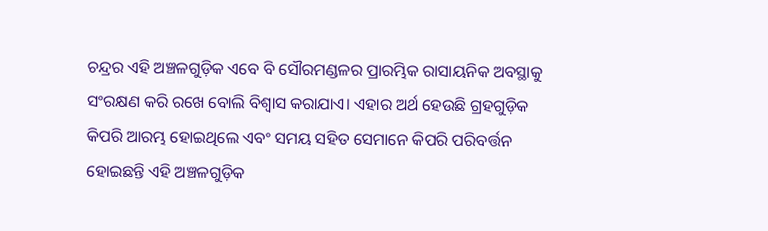ଚନ୍ଦ୍ରର ଏହି ଅଞ୍ଚଳଗୁଡ଼ିକ ଏବେ ବି ସୌରମଣ୍ଡଳର ପ୍ରାରମ୍ଭିକ ରାସାୟନିକ ଅବସ୍ଥାକୁ ସଂରକ୍ଷଣ କରି ରଖେ ବୋଲି ବିଶ୍ୱାସ କରାଯାଏ। ଏହାର ଅର୍ଥ ହେଉଛି ଗ୍ରହଗୁଡ଼ିକ କିପରି ଆରମ୍ଭ ହୋଇଥିଲେ ଏବଂ ସମୟ ସହିତ ସେମାନେ କିପରି ପରିବର୍ତ୍ତନ ହୋଇଛନ୍ତି ଏହି ଅଞ୍ଚଳଗୁଡ଼ିକ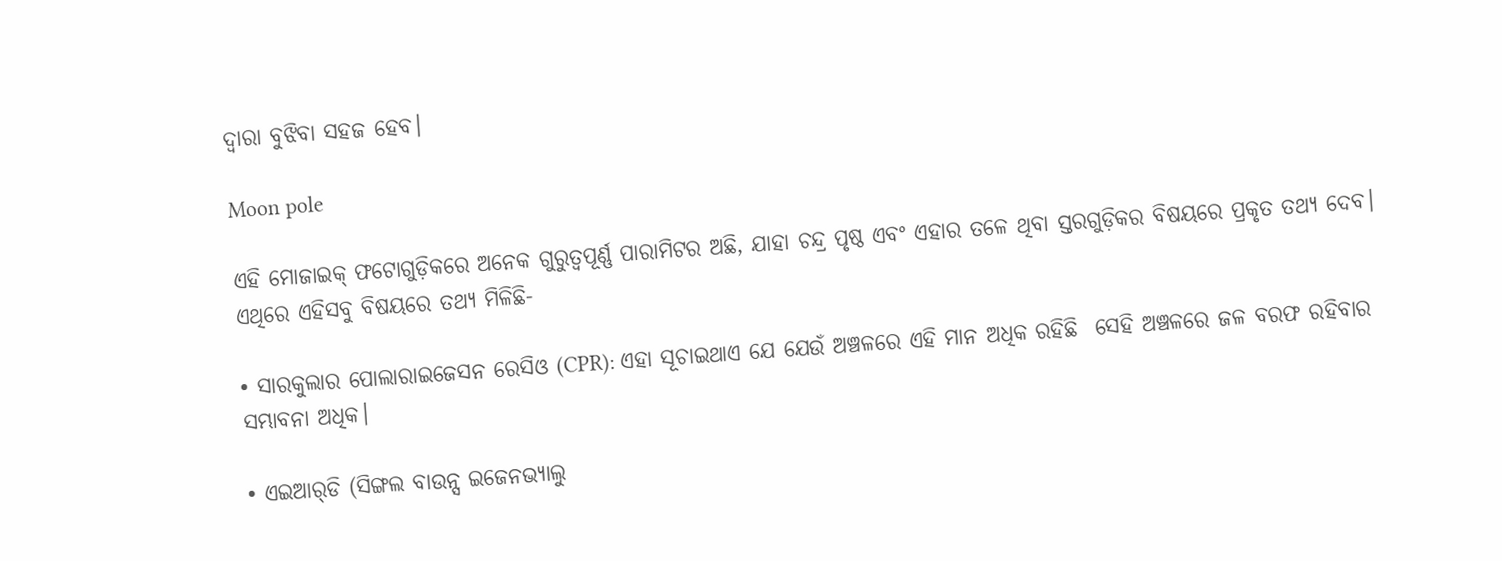ଦ୍ୱାରା ବୁଝିବା ସହଜ ହେବ।

Moon pole

ଏହି ମୋଜାଇକ୍ ଫଟୋଗୁଡ଼ିକରେ ଅନେକ ଗୁରୁତ୍ୱପୂର୍ଣ୍ଣ ପାରାମିଟର ଅଛି, ଯାହା ଚନ୍ଦ୍ର ପୃଷ୍ଠ ଏବଂ ଏହାର ତଳେ ଥିବା ସ୍ତରଗୁଡ଼ିକର ବିଷୟରେ ପ୍ରକୃତ ତଥ୍ୟ ଦେବ। ଏଥିରେ ଏହିସବୁ ବିଷୟରେ ତଥ୍ୟ ମିଳିଛି-

• ସାରକୁଲାର ପୋଲାରାଇଜେସନ ରେସିଓ (CPR): ଏହା ସୂଚାଇଥାଏ ଯେ ଯେଉଁ ଅଞ୍ଚଳରେ ଏହି ମାନ ଅଧିକ ରହିଛି  ସେହି ଅଞ୍ଚଳରେ ଜଳ ବରଫ ରହିବାର ସମ୍ଭାବନା ଅଧିକ।

• ଏଇଆର୍‌ଡି (ସିଙ୍ଗଲ ବାଉନ୍ସ ଇଜେନଭ୍ୟାଲୁ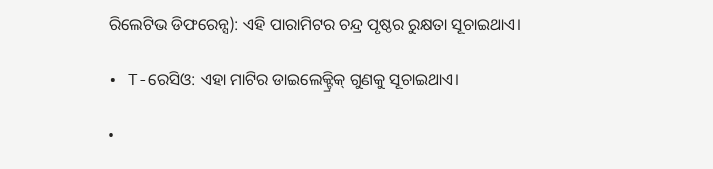ରିଲେଟିଭ ଡିଫରେନ୍ସ): ଏହି ପାରାମିଟର ଚନ୍ଦ୍ର ପୃଷ୍ଠର ରୁକ୍ଷତା ସୂଚାଇଥାଏ।

• T-ରେସିଓ: ଏହା ମାଟିର ଡାଇଲେକ୍ଟ୍ରିକ୍ ଗୁଣକୁ ସୂଚାଇଥାଏ।

•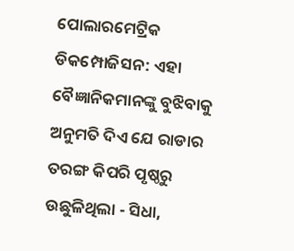ପୋଲାରମେଟ୍ରିକ ଡିକମ୍ପୋଜିସନ: ଏହା ବୈଜ୍ଞାନିକମାନଙ୍କୁ ବୁଝିବାକୁ ଅନୁମତି ଦିଏ ଯେ ରାଡାର ତରଙ୍ଗ କିପରି ପୃଷ୍ଠରୁ ଉଛୁଳିଥିଲା - ସିଧା,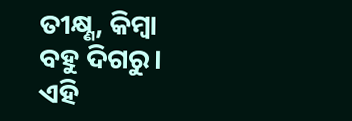ତୀକ୍ଷ୍ଣ, କିମ୍ବା ବହୁ ଦିଗରୁ। ଏହି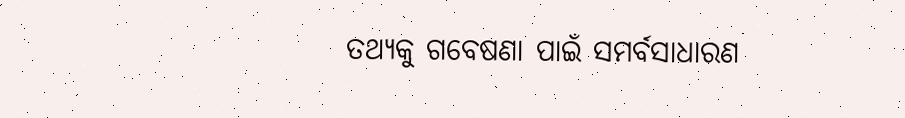ତଥ୍ୟକୁ ଗବେଷଣା ପାଇଁ ସମର୍ବସାଧାରଣ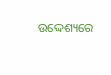ଉଦ୍ଦେଶ୍ୟରେ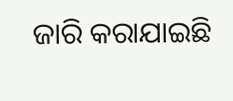ଜାରି କରାଯାଇଛି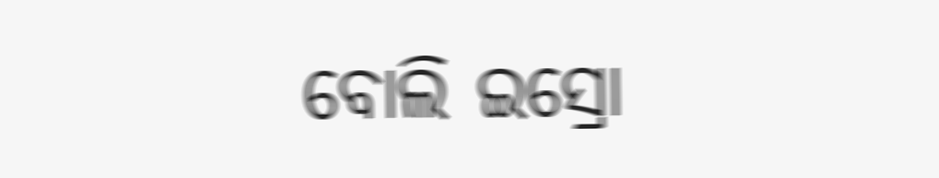ବୋଲି ଇସ୍ରୋ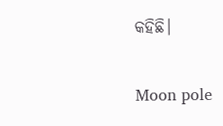କହିଛି।

Moon pole